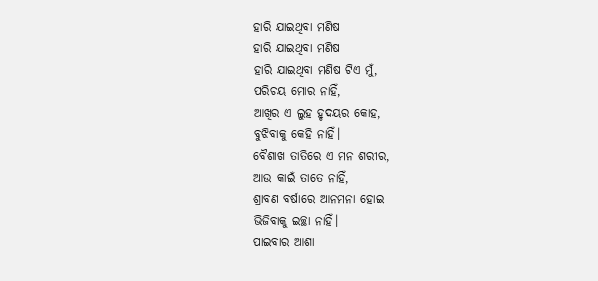ହାରି ଯାଇଥିବା ମଣିଷ
ହାରି ଯାଇଥିବା ମଣିଷ
ହାରି ଯାଇଥିବା ମଣିଷ ଟିଏ ମୁଁ,
ପରିଚୟ ମୋର ନାହିଁ,
ଆଖିର ଏ ଲୁହ ହୃଦୟର କୋହ,
ବୁଝିବାକୁ କେହି ନାହିଁ।
ବୈଶାଖ ତାତିରେ ଏ ମନ ଶରୀର,
ଆଉ କାଇଁ ତାତେ ନାହିଁ,
ଶ୍ରାବଣ ବର୍ଷାରେ ଆନମନା ହୋଇ
ଭିଜିବାକୁ ଇଚ୍ଛା ନାହିଁ।
ପାଇବାର ଆଶା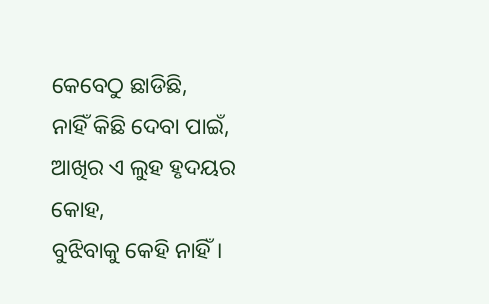କେବେଠୁ ଛାଡିଛି,
ନାହିଁ କିଛି ଦେବା ପାଇଁ,
ଆଖିର ଏ ଲୁହ ହୃଦୟର କୋହ,
ବୁଝିବାକୁ କେହି ନାହିଁ।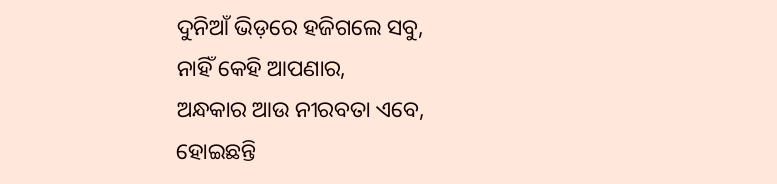ଦୁନିଆଁ ଭିଡ଼ରେ ହଜିଗଲେ ସବୁ,
ନାହିଁ କେହି ଆପଣାର,
ଅନ୍ଧକାର ଆଉ ନୀରବତା ଏବେ,
ହୋଇଛନ୍ତି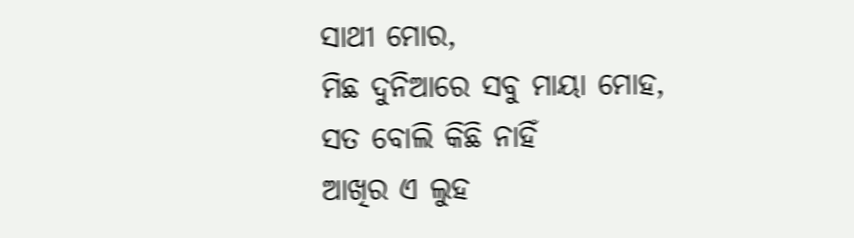ସାଥୀ ମୋର,
ମିଛ ଦୁନିଆରେ ସବୁ ମାୟା ମୋହ,
ସତ ବୋଲି କିଛି ନାହିଁ
ଆଖିର ଏ ଲୁହ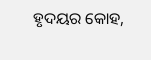ହୃଦୟର କୋହ,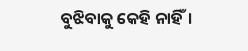ବୁଝିବାକୁ କେହି ନାହିଁ।